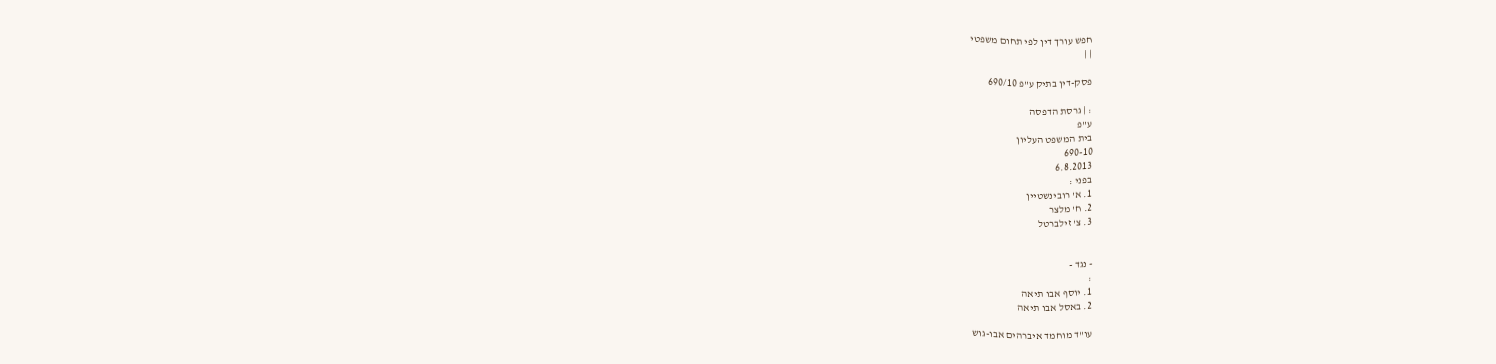חפש עורך דין לפי תחום משפטי
| |

פסק-דין בתיק ע"פ 690/10

: | גרסת הדפסה
ע"פ
בית המשפט העליון
690-10
6.8.2013
בפני :
1. א' רובינשטיין
2. ח' מלצר
3. צ' זילברטל


- נגד -
:
1. יוסף אבו תיאה
2. באסל אבו תיאה

עו"ד מוחמד איברהים אבו-גוש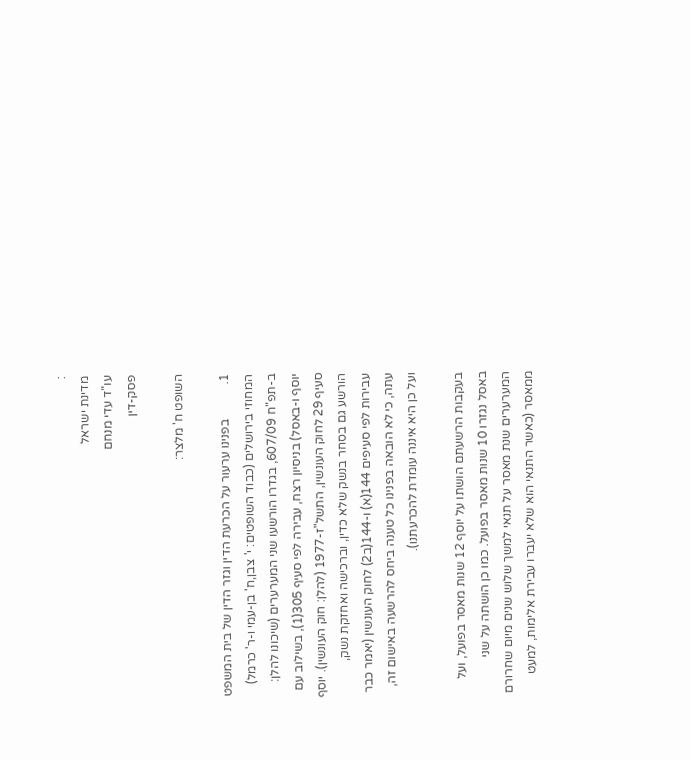:
מדינת ישראל
עו"ד עדי מנחם
פסק-דין

השופט ח' מלצר:

1.           בפנינו ערעור על הכרעת הדין וגזר הדין של בית המשפט המחוזי בירושלים (כבוד השופטים: י' צבן,ח' בן-עמי ו-ר' כרמל) ב-תפ"ח 607/09, בגדרו הורשעו שני המערערים (שיכונו להלן: יוסף ו-באסל) בניסיון רצח, עבירה לפי סעיף 305(1), בשילוב עם סעיף 29 לחוק העונשין, התשל"ז-1977 (להלן: חוק העונשין). יוסף הורשע גם בסחר בנשק שלא כדין, וברכישה ואחזקת נשק, עבירות לפי סעיפים 144(א) ו-144(ב2) לחוק העונשין (יאמר כבר עתה, כי לא הובאה בפנינו כל טענה ביחס להרשעה באישום זה, ועל כן היא איננה עומדת להכרעתנו).

בעקבות הרשעתם הושתו על יוסף 12 שנות מאסר בפועל, ועל באסל נגזרו 10 שנות מאסר בפועל. כמו כן הושתה על שני המערערים שנת מאסר על תנאי למשך שלוש שנים מיום שחרורם ממאסר (כאשר התנאי הוא שלא יעברו עבירת אלימות, למעט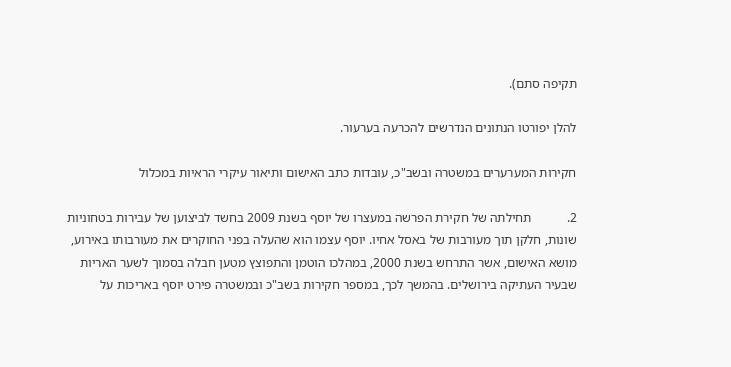תקיפה סתם).

להלן יפורטו הנתונים הנדרשים להכרעה בערעור.

חקירות המערערים במשטרה ובשב"כ, עובדות כתב האישום ותיאור עיקרי הראיות במכלול

2.           תחילתה של חקירת הפרשה במעצרו של יוסף בשנת 2009 בחשד לביצוען של עבירות בטחוניות שונות, חלקן תוך מעורבות של באסל אחיו. יוסף עצמו הוא שהעלה בפני החוקרים את מעורבותו באירוע, מושא האישום, אשר התרחש בשנת 2000, במהלכו הוטמן והתפוצץ מטען חבלה בסמוך לשער האריות שבעיר העתיקה בירושלים. בהמשך לכך, במספר חקירות בשב"כ ובמשטרה פירט יוסף באריכות על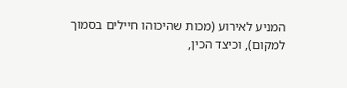המניע לאירוע (מכות שהיכוהו חיילים בסמוך למקום), וכיצד הכין,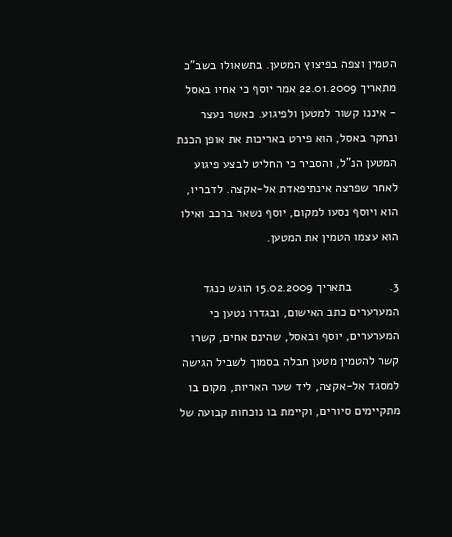הטמין וצפה בפיצוץ המטען. בתשאולו בשב"כ מתאריך 22.01.2009 אמר יוסף כי אחיו באסל - איננו קשור למטען ולפיגוע. כאשר נעצר ונחקר באסל, הוא פירט באריכות את אופן הכנת המטען הנ"ל, והסביר כי החליט לבצע פיגוע לאחר שפרצה אינתיפאדת אל-אקצה. לדבריו, הוא ויוסף נסעו למקום, יוסף נשאר ברכב ואילו הוא עצמו הטמין את המטען.

3.           בתאריך 15.02.2009 הוגש כנגד המערערים כתב האישום, ובגדרו נטען כי המערערים, יוסף ובאסל, שהינם אחים, קשרו קשר להטמין מטען חבלה בסמוך לשביל הגישה למסגד אל-אקצה, ליד שער האריות, מקום בו מתקיימים סיורים, וקיימת בו נוכחות קבועה של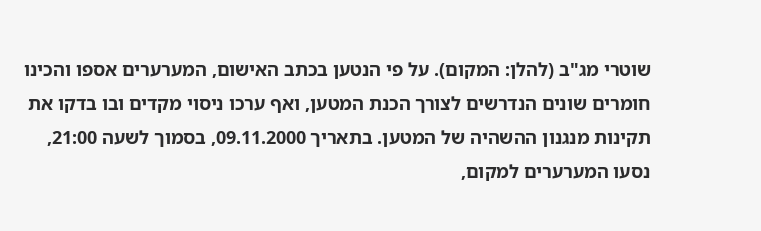שוטרי מג"ב (להלן: המקום). על פי הנטען בכתב האישום, המערערים אספו והכינו חומרים שונים הנדרשים לצורך הכנת המטען, ואף ערכו ניסוי מקדים ובו בדקו את תקינות מנגנון ההשהיה של המטען. בתאריך 09.11.2000, בסמוך לשעה 21:00, נסעו המערערים למקום,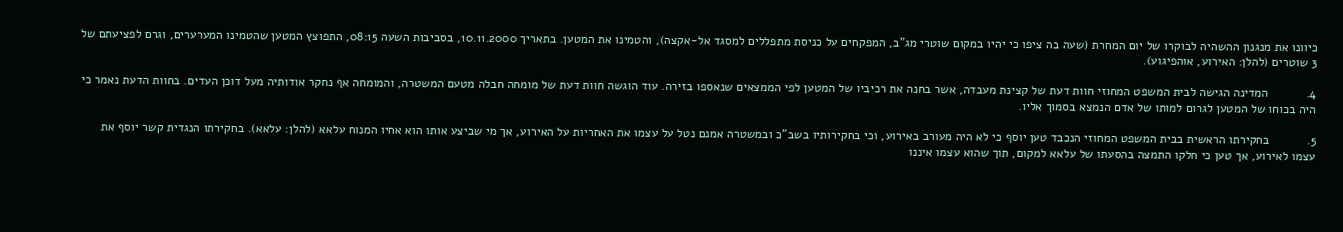כיוונו את מנגנון ההשהיה לבוקרו של יום המחרת (שעה בה ציפו כי יהיו במקום שוטרי מג"ב, המפקחים על כניסת מתפללים למסגד אל-אקצה), והטמינו את המטען. בתאריך 10.11.2000, בסביבות השעה 08:15, התפוצץ המטען שהטמינו המערערים, וגרם לפציעתם של 3 שוטרים (להלן: האירוע, אוהפיגוע).

4.           המדינה הגישה לבית המשפט המחוזי חוות דעת של קצינת מעבדה, אשר בחנה את רכיביו של המטען לפי הממצאים שנאספו בזירה. עוד הוגשה חוות דעת של מומחה חבלה מטעם המשטרה, והמומחה אף נחקר אודותיה מעל דוכן העדים. בחוות הדעת נאמר כי היה בכוחו של המטען לגרום למותו של אדם הנמצא בסמוך אליו.

5.           בחקירתו הראשית בבית המשפט המחוזי הנכבד טען יוסף כי לא היה מעורב באירוע, וכי בחקירותיו בשב"כ ובמשטרה אמנם נטל על עצמו את האחריות על האירוע, אך מי שביצע אותו הוא אחיו המנוח עלאא (להלן: עלאא). בחקירתו הנגדית קשר יוסף את עצמו לאירוע, אך טען כי חלקו התמצה בהסעתו של עלאא למקום, תוך שהוא עצמו איננו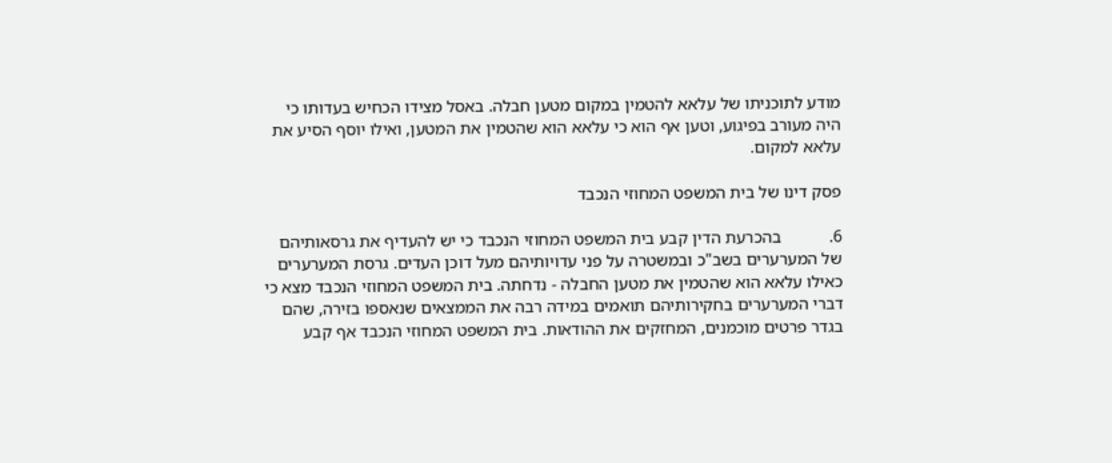מודע לתוכניתו של עלאא להטמין במקום מטען חבלה. באסל מצידו הכחיש בעדותו כי היה מעורב בפיגוע, וטען אף הוא כי עלאא הוא שהטמין את המטען, ואילו יוסף הסיע את עלאא למקום.

פסק דינו של בית המשפט המחוזי הנכבד

6.           בהכרעת הדין קבע בית המשפט המחוזי הנכבד כי יש להעדיף את גרסאותיהם של המערערים בשב"כ ובמשטרה על פני עדויותיהם מעל דוכן העדים. גרסת המערערים כאילו עלאא הוא שהטמין את מטען החבלה - נדחתה. בית המשפט המחוזי הנכבד מצא כי דברי המערערים בחקירותיהם תואמים במידה רבה את הממצאים שנאספו בזירה, שהם בגדר פרטים מוכמנים, המחזקים את ההודאות. בית המשפט המחוזי הנכבד אף קבע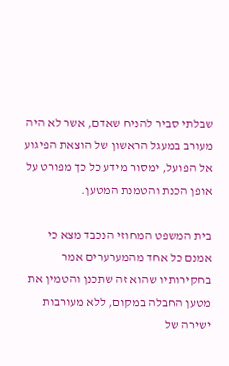שבלתי סביר להניח שאדם, אשר לא היה מעורב במעגל הראשון של הוצאת הפיגוע אל הפועל, ימסור מידע כל כך מפורט על אופן הכנת והטמנת המטען.

בית המשפט המחוזי הנכבד מצא כי אמנם כל אחד מהמערערים אמר בחקירותיו שהוא זה שתכנן והטמין את מטען החבלה במקום, ללא מעורבות ישירה של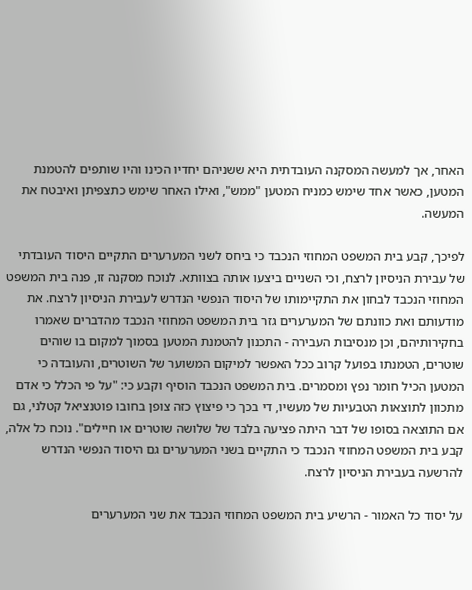האחר, אך למעשה המסקנה העובדתית היא ששניהם יחדיו הכינו והיו שותפים להטמנת המטען, כאשר אחד שימש כמניח המטען "ממש", ואילו האחר שימש כתצפיתן ואיבטח את המעשה.

לפיכך, קבע בית המשפט המחוזי הנכבד כי ביחס לשני המערערים התקיים היסוד העובדתי של עבירת הניסיון לרצח, וכי השניים ביצעו אותה בצוותא. לנוכח מסקנה זו, פנה בית המשפט המחוזי הנכבד לבחון את התקיימותו של היסוד הנפשי הנדרש לעבירת הניסיון לרצח. את מודעותם ואת כוונתם של המערערים גזר בית המשפט המחוזי הנכבד מהדברים שאמרו בחקירותיהם, וכן מנסיבות העבירה - התכנון להטמנת המטען בסמוך למקום בו שוהים שוטרים, הטמנתו בפועל קרוב ככל האפשר למיקום המשוער של השוטרים, והעובדה כי המטען הכיל חומר נפץ ומסמרים. בית המשפט הנכבד הוסיף וקבע כי: "על פי הכלל כי אדם מתכוון לתוצאות הטבעיות של מעשיו, די בכך כי פיצוץ כזה צופן בחובו פוטנציאל קטלני, גם אם התוצאה בסופו של דבר היתה פציעה בלבד של שלושה שוטרים או חיילים". נוכח כל אלה, קבע בית המשפט המחוזי הנכבד כי התקיים בשני המערערים גם היסוד הנפשי הנדרש להרשעה בעבירת הניסיון לרצח.

על יסוד כל האמור - הרשיע בית המשפט המחוזי הנכבד את שני המערערים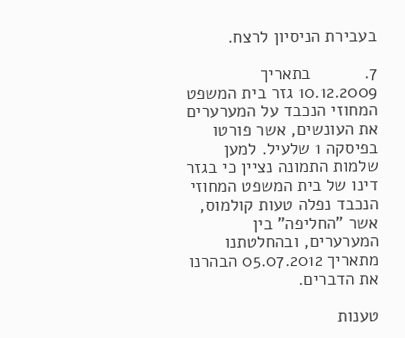בעבירת הניסיון לרצח.

7.           בתאריך 10.12.2009 גזר בית המשפט המחוזי הנכבד על המערערים את העונשים, אשר פורטו בפיסקה 1 שלעיל. למען שלמות התמונה נציין כי בגזר דינו של בית המשפט המחוזי הנכבד נפלה טעות קולמוס, אשר "החליפה" בין המערערים, ובהחלטתנו מתאריך 05.07.2012 הבהרנו את הדברים.

טענות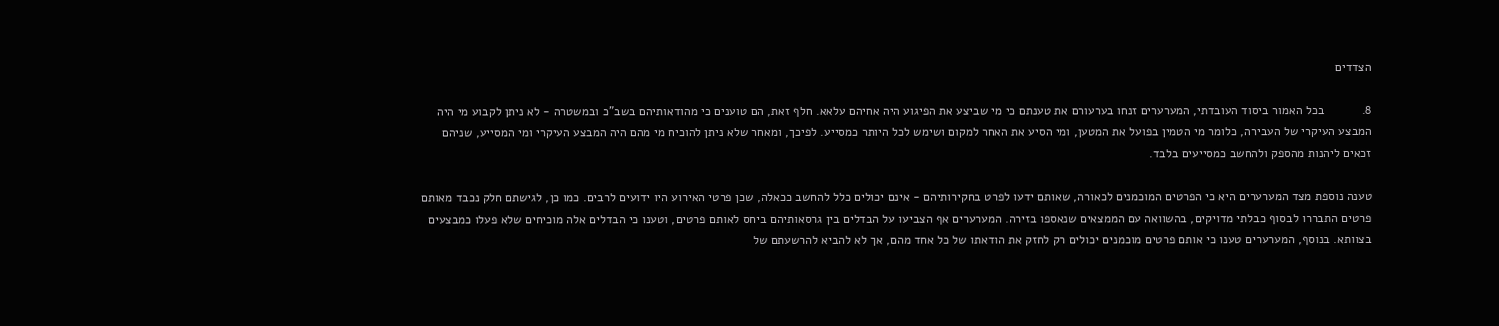הצדדים

8.           בכל האמור ביסוד העובדתי, המערערים זנחו בערעורם את טענתם כי מי שביצע את הפיגוע היה אחיהם עלאא. חלף זאת, הם טוענים כי מהודאותיהם בשב"כ ובמשטרה - לא ניתן לקבוע מי היה המבצע העיקרי של העבירה, כלומר מי הטמין בפועל את המטען, ומי הסיע את האחר למקום ושימש לכל היותר כמסייע. לפיכך, ומאחר שלא ניתן להוכיח מי מהם היה המבצע העיקרי ומי המסייע, שניהם זכאים ליהנות מהספק ולהחשב כמסייעים בלבד.

טענה נוספת מצד המערערים היא כי הפרטים המוכמנים לכאורה, שאותם ידעו לפרט בחקירותיהם - אינם יכולים כלל להחשב ככאלה, שכן פרטי האירוע היו ידועים לרבים. כמו כן, לגישתם חלק נכבד מאותם פרטים התבררו לבסוף כבלתי מדויקים, בהשוואה עם הממצאים שנאספו בזירה. המערערים אף הצביעו על הבדלים בין גרסאותיהם ביחס לאותם פרטים, וטענו כי הבדלים אלה מוכיחים שלא פעלו כמבצעים בצוותא. בנוסף, המערערים טענו כי אותם פרטים מוכמנים יכולים רק לחזק את הודאתו של כל אחד מהם, אך לא להביא להרשעתם של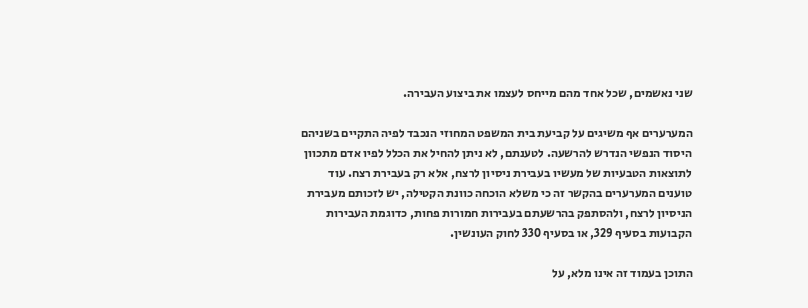שני נאשמים, שכל אחד מהם מייחס לעצמו את ביצוע העבירה.

המערערים אף משיגים על קביעת בית המשפט המחוזי הנכבד לפיה התקיים בשניהם היסוד הנפשי הנדרש להרשעה. לטענתם, לא ניתן להחיל את הכלל לפיו אדם מתכוון לתוצאות הטבעיות של מעשיו בעבירת ניסיון לרצח, אלא רק בעבירת רצח. עוד טוענים המערערים בהקשר זה כי משלא הוכחה כוונת הקטילה, יש לזכותם מעבירת הניסיון לרצח, ולהסתפק בהרשעתם בעבירות חמורות פחות, כדוגמת העבירות הקבועות בסעיף 329, או בסעיף 330 לחוק העונשין.

התוכן בעמוד זה אינו מלא, על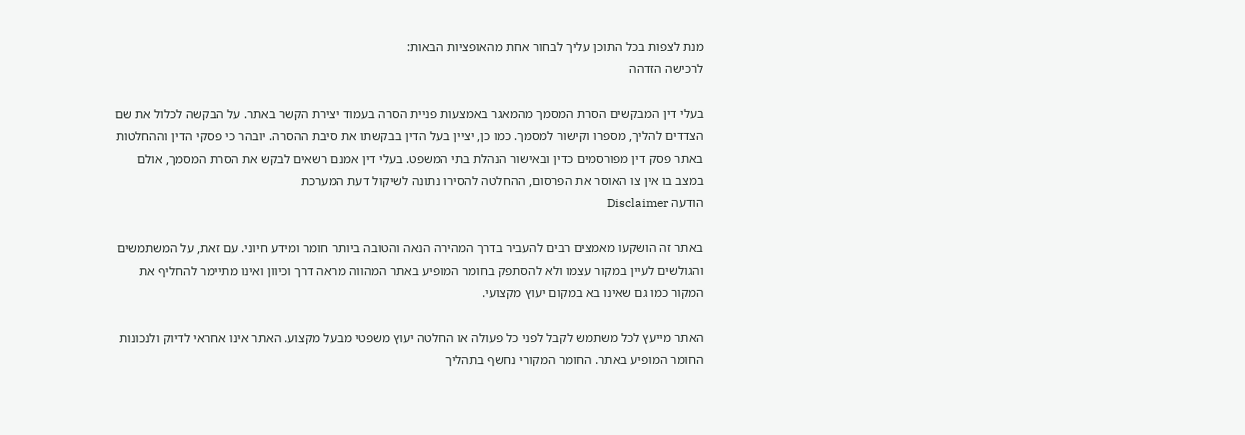מנת לצפות בכל התוכן עליך לבחור אחת מהאופציות הבאות:
לרכישה הזדהה

בעלי דין המבקשים הסרת המסמך מהמאגר באמצעות פניית הסרה בעמוד יצירת הקשר באתר. על הבקשה לכלול את שם הצדדים להליך, מספרו וקישור למסמך. כמו כן, יציין בעל הדין בבקשתו את סיבת ההסרה. יובהר כי פסקי הדין וההחלטות באתר פסק דין מפורסמים כדין ובאישור הנהלת בתי המשפט. בעלי דין אמנם רשאים לבקש את הסרת המסמך, אולם במצב בו אין צו האוסר את הפרסום, ההחלטה להסירו נתונה לשיקול דעת המערכת
הודעה Disclaimer

באתר זה הושקעו מאמצים רבים להעביר בדרך המהירה הנאה והטובה ביותר חומר ומידע חיוני. עם זאת, על המשתמשים והגולשים לעיין במקור עצמו ולא להסתפק בחומר המופיע באתר המהווה מראה דרך וכיוון ואינו מתיימר להחליף את המקור כמו גם שאינו בא במקום יעוץ מקצועי.

האתר מייעץ לכל משתמש לקבל לפני כל פעולה או החלטה יעוץ משפטי מבעל מקצוע. האתר אינו אחראי לדיוק ולנכונות החומר המופיע באתר. החומר המקורי נחשף בתהליך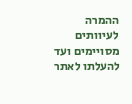ההמרה לעיוותים מסויימים ועד להעלתו לאתר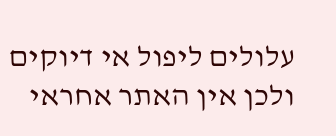עלולים ליפול אי דיוקים ולכן אין האתר אחראי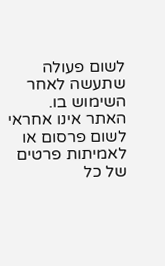לשום פעולה שתעשה לאחר השימוש בו. האתר אינו אחראי לשום פרסום או לאמיתות פרטים של כל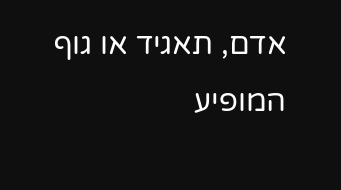אדם, תאגיד או גוף המופיע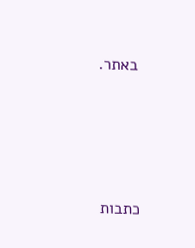באתר.




כתבות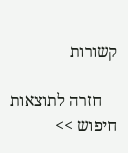קשורות

    חזרה לתוצאות חיפוש >>